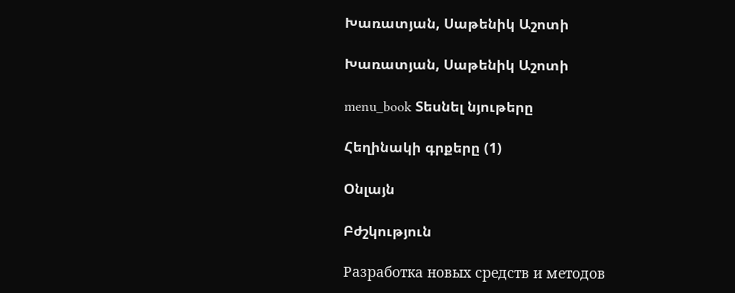Խառատյան, Սաթենիկ Աշոտի

Խառատյան, Սաթենիկ Աշոտի

menu_book Տեսնել նյութերը

Հեղինակի գրքերը (1)

Օնլայն

Բժշկություն

Разработка новых средств и методов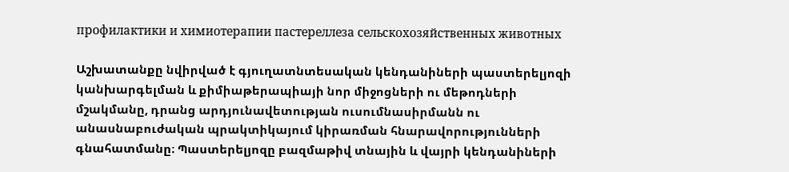профилактики и химиотерапии пастереллеза сельскохозяйственных животных

Աշխատանքը նվիրված է գյուղատնտեսական կենդանիների պաստերելյոզի կանխարգելման և քիմիաթերապիայի նոր միջոցների ու մեթոդների մշակմանը, դրանց արդյունավետության ուսումնասիրմանն ու անասնաբուժական պրակտիկայում կիրառման հնարավորությունների գնահատմանը։ Պաստերելյոզը բազմաթիվ տնային և վայրի կենդանիների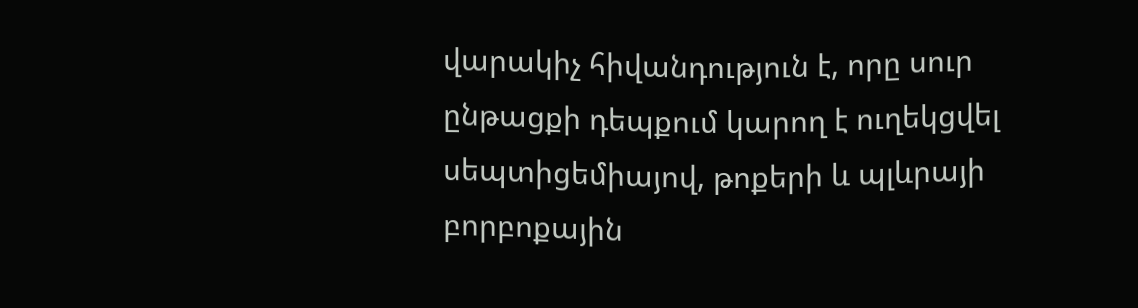վարակիչ հիվանդություն է, որը սուր ընթացքի դեպքում կարող է ուղեկցվել սեպտիցեմիայով, թոքերի և պլևրայի բորբոքային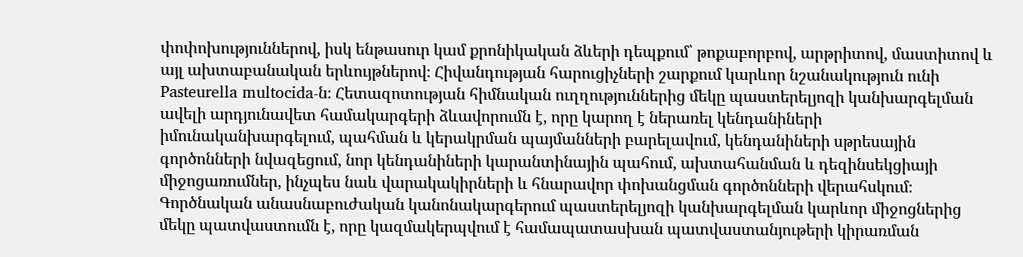փոփոխություններով, իսկ ենթասուր կամ քրոնիկական ձևերի դեպքում՝ թոքաբորբով, արթրիտով, մաստիտով և այլ ախտաբանական երևույթներով։ Հիվանդության հարուցիչների շարքում կարևոր նշանակություն ունի Pasteurella multocida-ն։ Հետազոտության հիմնական ուղղություններից մեկը պաստերելյոզի կանխարգելման ավելի արդյունավետ համակարգերի ձևավորումն է, որը կարող է ներառել կենդանիների իմունականխարգելում, պահման և կերակրման պայմանների բարելավում, կենդանիների սթրեսային գործոնների նվազեցում, նոր կենդանիների կարանտինային պահում, ախտահանման և դեզինսեկցիայի միջոցառումներ, ինչպես նաև վարակակիրների և հնարավոր փոխանցման գործոնների վերահսկում։ Գործնական անասնաբուժական կանոնակարգերում պաստերելյոզի կանխարգելման կարևոր միջոցներից մեկը պատվաստումն է, որը կազմակերպվում է համապատասխան պատվաստանյութերի կիրառման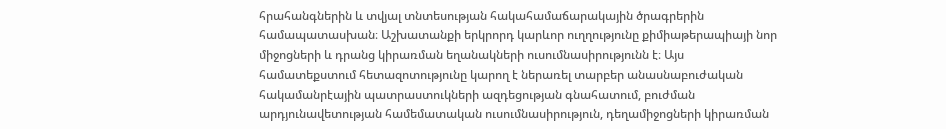հրահանգներին և տվյալ տնտեսության հակահամաճարակային ծրագրերին համապատասխան։ Աշխատանքի երկրորդ կարևոր ուղղությունը քիմիաթերապիայի նոր միջոցների և դրանց կիրառման եղանակների ուսումնասիրությունն է։ Այս համատեքստում հետազոտությունը կարող է ներառել տարբեր անասնաբուժական հակամանրէային պատրաստուկների ազդեցության գնահատում, բուժման արդյունավետության համեմատական ուսումնասիրություն, դեղամիջոցների կիրառման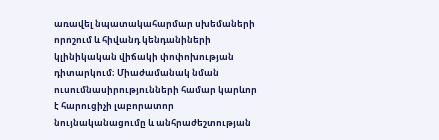առավել նպատակահարմար սխեմաների որոշում և հիվանդ կենդանիների կլինիկական վիճակի փոփոխության դիտարկում։ Միաժամանակ նման ուսումնասիրությունների համար կարևոր է հարուցիչի լաբորատոր նույնականացումը և անհրաժեշտության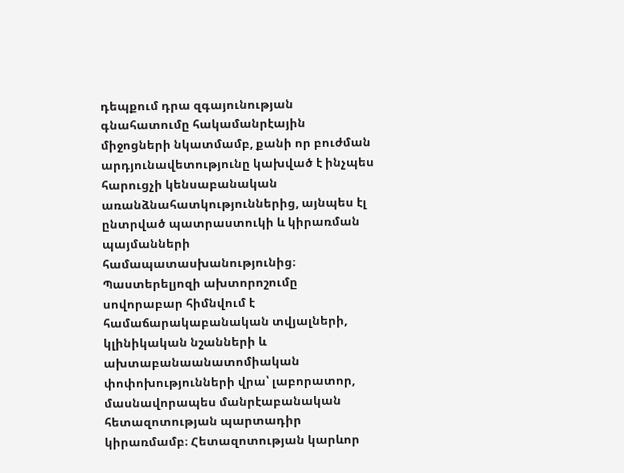դեպքում դրա զգայունության գնահատումը հակամանրէային միջոցների նկատմամբ, քանի որ բուժման արդյունավետությունը կախված է ինչպես հարուցչի կենսաբանական առանձնահատկություններից, այնպես էլ ընտրված պատրաստուկի և կիրառման պայմանների համապատասխանությունից։ Պաստերելյոզի ախտորոշումը սովորաբար հիմնվում է համաճարակաբանական տվյալների, կլինիկական նշանների և ախտաբանաանատոմիական փոփոխությունների վրա՝ լաբորատոր, մասնավորապես մանրէաբանական հետազոտության պարտադիր կիրառմամբ։ Հետազոտության կարևոր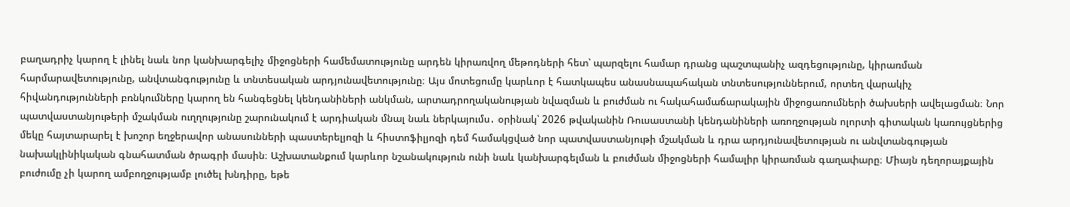բաղադրիչ կարող է լինել նաև նոր կանխարգելիչ միջոցների համեմատությունը արդեն կիրառվող մեթոդների հետ՝ պարզելու համար դրանց պաշտպանիչ ազդեցությունը, կիրառման հարմարավետությունը, անվտանգությունը և տնտեսական արդյունավետությունը։ Այս մոտեցումը կարևոր է հատկապես անասնապահական տնտեսություններում, որտեղ վարակիչ հիվանդությունների բռնկումները կարող են հանգեցնել կենդանիների անկման, արտադրողականության նվազման և բուժման ու հակահամաճարակային միջոցառումների ծախսերի ավելացման։ Նոր պատվաստանյութերի մշակման ուղղությունը շարունակում է արդիական մնալ նաև ներկայումս․ օրինակ՝ 2026 թվականին Ռուսաստանի կենդանիների առողջության ոլորտի գիտական կառույցներից մեկը հայտարարել է խոշոր եղջերավոր անասունների պաստերելյոզի և հիստոֆիլյոզի դեմ համակցված նոր պատվաստանյութի մշակման և դրա արդյունավետության ու անվտանգության նախակլինիկական գնահատման ծրագրի մասին։ Աշխատանքում կարևոր նշանակություն ունի նաև կանխարգելման և բուժման միջոցների համալիր կիրառման գաղափարը։ Միայն դեղորայքային բուժումը չի կարող ամբողջությամբ լուծել խնդիրը, եթե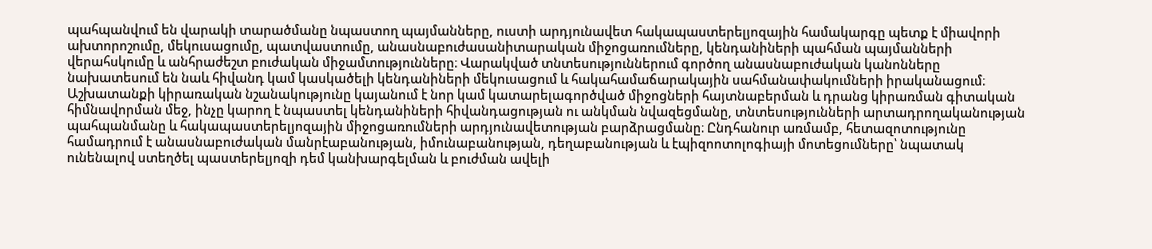պահպանվում են վարակի տարածմանը նպաստող պայմանները, ուստի արդյունավետ հակապաստերելյոզային համակարգը պետք է միավորի ախտորոշումը, մեկուսացումը, պատվաստումը, անասնաբուժասանիտարական միջոցառումները, կենդանիների պահման պայմանների վերահսկումը և անհրաժեշտ բուժական միջամտությունները։ Վարակված տնտեսություններում գործող անասնաբուժական կանոնները նախատեսում են նաև հիվանդ կամ կասկածելի կենդանիների մեկուսացում և հակահամաճարակային սահմանափակումների իրականացում։ Աշխատանքի կիրառական նշանակությունը կայանում է նոր կամ կատարելագործված միջոցների հայտնաբերման և դրանց կիրառման գիտական հիմնավորման մեջ, ինչը կարող է նպաստել կենդանիների հիվանդացության ու անկման նվազեցմանը, տնտեսությունների արտադրողականության պահպանմանը և հակապաստերելյոզային միջոցառումների արդյունավետության բարձրացմանը։ Ընդհանուր առմամբ, հետազոտությունը համադրում է անասնաբուժական մանրէաբանության, իմունաբանության, դեղաբանության և էպիզոոտոլոգիայի մոտեցումները՝ նպատակ ունենալով ստեղծել պաստերելյոզի դեմ կանխարգելման և բուժման ավելի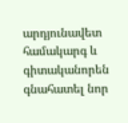արդյունավետ համակարգ և գիտականորեն գնահատել նոր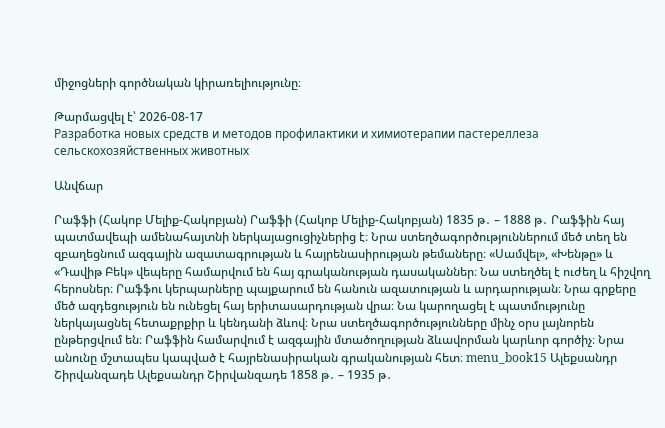միջոցների գործնական կիրառելիությունը։

Թարմացվել է՝ 2026-08-17
Разработка новых средств и методов профилактики и химиотерапии пастереллеза сельскохозяйственных животных

Անվճար

Րաֆֆի (Հակոբ Մելիք-Հակոբյան) Րաֆֆի (Հակոբ Մելիք-Հակոբյան) 1835 թ․ – 1888 թ․ Րաֆֆին հայ պատմավեպի ամենահայտնի ներկայացուցիչներից է։ Նրա ստեղծագործություններում մեծ տեղ են զբաղեցնում ազգային ազատագրության և հայրենասիրության թեմաները։ «Սամվել», «Խենթը» և «Դավիթ Բեկ» վեպերը համարվում են հայ գրականության դասականներ։ Նա ստեղծել է ուժեղ և հիշվող հերոսներ։ Րաֆֆու կերպարները պայքարում են հանուն ազատության և արդարության։ Նրա գրքերը մեծ ազդեցություն են ունեցել հայ երիտասարդության վրա։ Նա կարողացել է պատմությունը ներկայացնել հետաքրքիր և կենդանի ձևով։ Նրա ստեղծագործությունները մինչ օրս լայնորեն ընթերցվում են։ Րաֆֆին համարվում է ազգային մտածողության ձևավորման կարևոր գործիչ։ Նրա անունը մշտապես կապված է հայրենասիրական գրականության հետ։ menu_book15 Ալեքսանդր Շիրվանզադե Ալեքսանդր Շիրվանզադե 1858 թ․ – 1935 թ․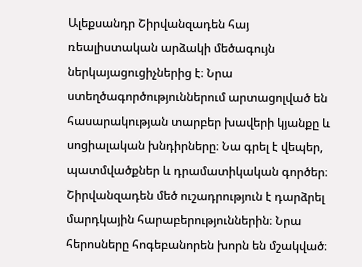Ալեքսանդր Շիրվանզադեն հայ ռեալիստական արձակի մեծագույն ներկայացուցիչներից է։ Նրա ստեղծագործություններում արտացոլված են հասարակության տարբեր խավերի կյանքը և սոցիալական խնդիրները։ Նա գրել է վեպեր, պատմվածքներ և դրամատիկական գործեր։ Շիրվանզադեն մեծ ուշադրություն է դարձրել մարդկային հարաբերություններին։ Նրա հերոսները հոգեբանորեն խորն են մշակված։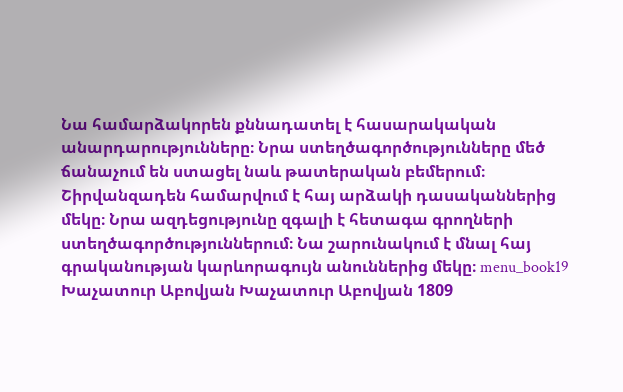Նա համարձակորեն քննադատել է հասարակական անարդարությունները։ Նրա ստեղծագործությունները մեծ ճանաչում են ստացել նաև թատերական բեմերում։ Շիրվանզադեն համարվում է հայ արձակի դասականներից մեկը։ Նրա ազդեցությունը զգալի է հետագա գրողների ստեղծագործություններում։ Նա շարունակում է մնալ հայ գրականության կարևորագույն անուններից մեկը։ menu_book19 Խաչատուր Աբովյան Խաչատուր Աբովյան 1809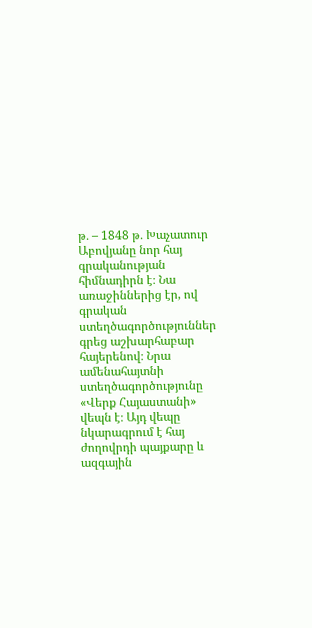թ․ – 1848 թ․ Խաչատուր Աբովյանը նոր հայ գրականության հիմնադիրն է։ Նա առաջիններից էր, ով գրական ստեղծագործություններ գրեց աշխարհաբար հայերենով։ Նրա ամենահայտնի ստեղծագործությունը «Վերք Հայաստանի» վեպն է։ Այդ վեպը նկարագրում է հայ ժողովրդի պայքարը և ազգային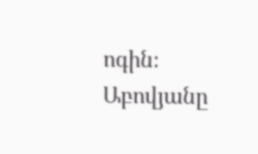ոգին։ Աբովյանը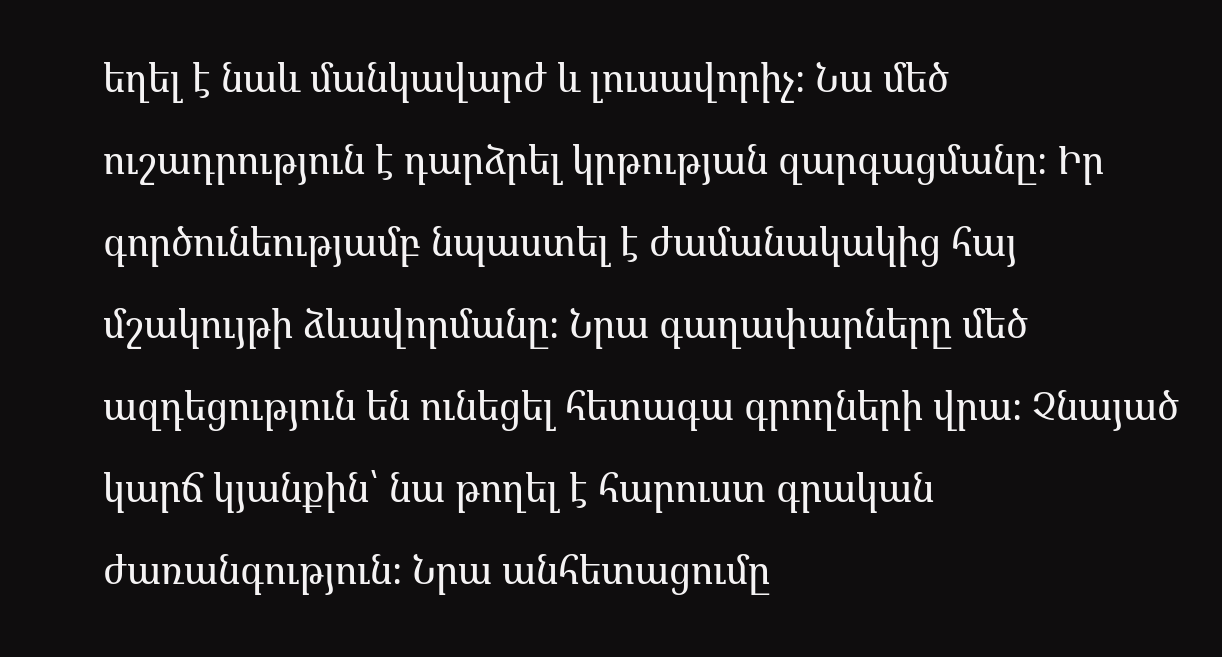եղել է նաև մանկավարժ և լուսավորիչ։ Նա մեծ ուշադրություն է դարձրել կրթության զարգացմանը։ Իր գործունեությամբ նպաստել է ժամանակակից հայ մշակույթի ձևավորմանը։ Նրա գաղափարները մեծ ազդեցություն են ունեցել հետագա գրողների վրա։ Չնայած կարճ կյանքին՝ նա թողել է հարուստ գրական ժառանգություն։ Նրա անհետացումը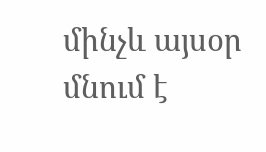մինչև այսօր մնում է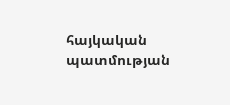հայկական պատմության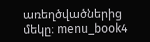առեղծվածներից մեկը։ menu_book4